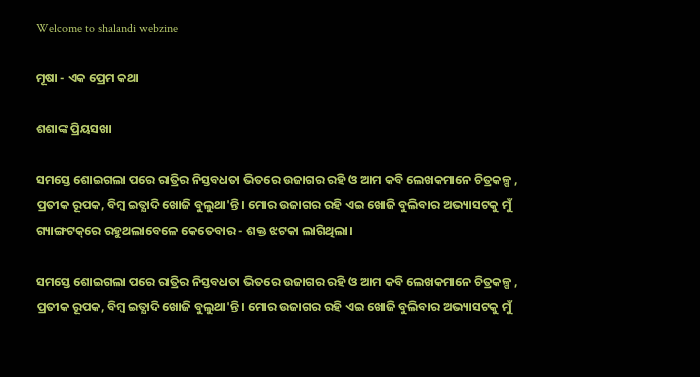Welcome to shalandi webzine

ମୂଷା - ଏକ ପ୍ରେମ କଥା

ଶଶାଙ୍କ ପ୍ରିୟସଖା

ସମସ୍ତେ ଶୋଇଗଲା ପରେ ରାତ୍ରିର ନିସ୍ତବଧତା ଭିତରେ ଉଜାଗର ରହି ଓ ଆମ କବି ଲେଖକମାନେ ଚିତ୍ରକଳ୍ପ , ପ୍ରତୀକ ରୂପକ, ବିମ୍ବ ଇତ୍ଯାଦି ଖୋଜି ବୁଲୁଥା'ନ୍ତି । ମୋର ଉଜାଗର ରହି ଏଇ ଖୋଜି ବୁଲିବାର ଅଭ୍ୟାସଟକୁ ମୁଁ ଗ୍ୟାଙ୍ଗଟକ୍‌ରେ ରହୁଥଲାବେଳେ କେତେବାର - ଶକ୍ତ ଝଟକା ଲାଗିଥିଲା।

ସମସ୍ତେ ଶୋଇଗଲା ପରେ ରାତ୍ରିର ନିସ୍ତବଧତା ଭିତରେ ଉଜାଗର ରହି ଓ ଆମ କବି ଲେଖକମାନେ ଚିତ୍ରକଳ୍ପ , ପ୍ରତୀକ ରୂପକ, ବିମ୍ବ ଇତ୍ଯାଦି ଖୋଜି ବୁଲୁଥା'ନ୍ତି । ମୋର ଉଜାଗର ରହି ଏଇ ଖୋଜି ବୁଲିବାର ଅଭ୍ୟାସଟକୁ ମୁଁ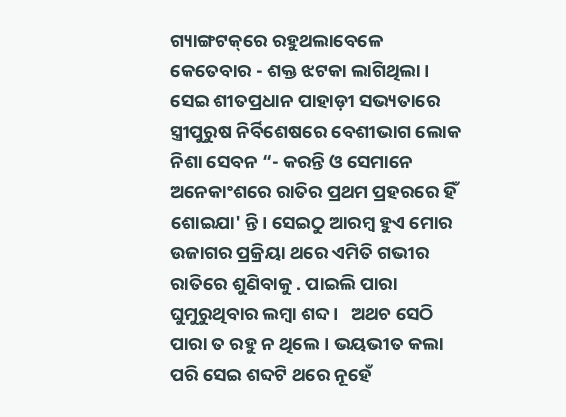ଗ୍ୟାଙ୍ଗଟକ୍‌ରେ ରହୁଥଲାବେଳେ କେତେବାର - ଶକ୍ତ ଝଟକା ଲାଗିଥିଲା। ସେଇ ଶୀତପ୍ରଧାନ ପାହାଡ଼ୀ ସଭ୍ୟତାରେ ସ୍ତ୍ରୀପୁରୁଷ ନିର୍ବିଶେଷରେ ବେଶୀଭାଗ ଲୋକ ନିଶା ସେବନ “- କରନ୍ତି ଓ ସେମାନେ ଅନେକାଂଶରେ ରାତିର ପ୍ରଥମ ପ୍ରହରରେ ହିଁ ଶୋଇଯା' ନ୍ତି। ସେଇଠୁ ଆରମ୍ବ ହୁଏ ମୋର ଉଜାଗର ପ୍ରକ୍ରିୟା ଥରେ ଏମିତି ଗଭୀର ରାତିରେ ଶୁଣିବାକୁ . ପାଇଲି ପାରା ଘୁମୁରୁଥିବାର ଲମ୍ବା ଶବ୍ଦ ।   ଅଥଚ ସେଠି ପାରା ତ ରହୁ ନ ଥିଲେ। ଭୟଭୀତ କଲା ପରି ସେଇ ଶବ୍ଦଟି ଥରେ ନୂହେଁ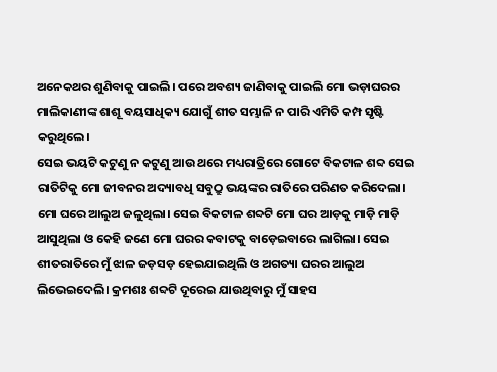ଅନେକଥର ଶୁଣିବାକୁ ପାଇଲି। ପରେ ଅବଶ୍ୟ ଜାଣିବାକୁ ପାଇଲି ମୋ ଭଡ଼ାଘରର ମାଲିକାଣୀଙ୍କ ଶାଶୂ ବୟସାଧିକ୍ୟ ଯୋଗୁଁ ଶୀତ ସମ୍ଭାଳି ନ ପାରି ଏମିତି କମ୍ପ ସୃଷ୍ଟି କରୁଥିଲେ।
ସେଇ ଭୟଟି କଟୁଣୁ ନ କଟୁଣୁ ଆଉ ଥରେ ମଧ୍ୟରାତ୍ରିରେ ଗୋଟେ ବିକଟାଳ ଶବ୍ଦ ସେଇ ରାତିଟିକୁ ମୋ ଜୀବନର ଅଦ୍ୟାବଧି ସବୁଠ୍ରୁ ଭୟଙ୍କର ରାତିରେ ପରିଣତ କରିଦେଲା। ମୋ ଘରେ ଆଲୁଅ ଜଳୁଥିଲା। ସେଇ ବିକଟାଳ ଶବ୍ଦଟି ମୋ ଘର ଆଡ଼କୁ ମାଡ଼ି ମାଡ଼ି ଆସୁଥିଲା ଓ କେହି ଜଣେ ମୋ ଘରର କବାଟକୁ ବାଡ଼େଇବାରେ ଲାଗିଲା। ସେଇ ଶୀତରାତିରେ ମୁଁ ଝାଳ ଜଡ଼ସଡ଼ ହେଇଯାଇଥିଲି ଓ ଅଗତ୍ୟା ଘରର ଆଲୁଅ ଲିଭେଇଦେଲି। କ୍ରମଶଃ ଶବ୍ଦଟି ଦୂରେଇ ଯାଉଥିବାରୁ ମୁଁ ସାହସ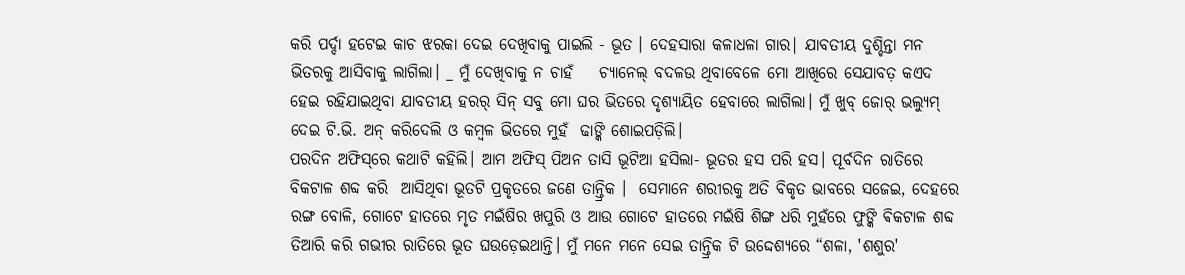କରି ପର୍ଦ୍ଦା ହଟେଇ କାଚ ଝରକା ଦେଇ ଦେଖିବାକୁ ପାଇଲି - ଭୂତ । ଦେହସାରା କଳାଧଳା ଗାର| ଯାବତୀୟ ଦୁଶ୍ଚିନ୍ତା ମନ ଭିତରକୁ ଆସିବାକୁ ଲାଗିଲା। _ ମୁଁ ଦେଖିବାକୁ ନ ଚାହଁ    ଚ୍ୟାନେଲ୍‌ ବଦଳଉ ଥିବାବେଳେ ମୋ ଆଖିରେ ସେଯାବତ଼ କଏଦ ହେଇ ରହିଯାଇଥିବା ଯାବତୀୟ ହରର୍‌ ସିନ୍‌ ସବୁ ମୋ ଘର ଭିତରେ ଦୃଶ୍ୟାୟିତ ହେବାରେ ଲାଗିଲା। ମୁଁ ଖୁବ୍‌ ଜୋର୍‌ ଭଲ୍ୟୁମ୍‌ ଦେଇ ଟି.ଭି. ଅନ୍‌ କରିଦେଲି ଓ କମ୍ବଳ ଭିତରେ ମୁହଁ  ଢାଙ୍କି ଶୋଇପଡ଼ିଲି।
ପରଦିନ ଅଫିସ୍‌ରେ କଥାଟି କହିଲି। ଆମ ଅଫିସ୍‌ ପିଅନ ତାସି ଭୂଟିଆ ହସିଲା- ଭୂତର ହସ ପରି ହସ। ପୂର୍ବଦିନ ରାତିରେ ବିକଟାଳ ଶବ୍ଦ କରି  ଆସିଥିବା ଭୂତଟି ପ୍ରକୃତରେ ଜଣେ ତାନ୍ତ୍ରିକ ।  ସେମାନେ ଶରୀରକୁ ଅତି ବିକୃତ ଭାବରେ ସଜେଇ, ଦେହରେ ରଙ୍ଗ ବୋଳି, ଗୋଟେ ହାତରେ ମୃତ ମଇଁଷିର ଖପୁରି ଓ ଆଉ ଗୋଟେ ହାତରେ ମଇଁଷି ଶିଙ୍ଗ ଧରି ମୁହଁରେ ଫୁଙ୍କି ଵିକଟାଳ ଶବ୍ଦ ତିଆରି କରି ଗଭୀର ରାତିରେ ଭୂତ ଘଉଡ଼େଇଥାନ୍ତି। ମୁଁ ମନେ ମନେ ସେଇ ତାନ୍ତ୍ରିକ ଟି ଉଦ୍ଦେଶ୍ୟରେ “ଶଳା, 'ଶଶୁର'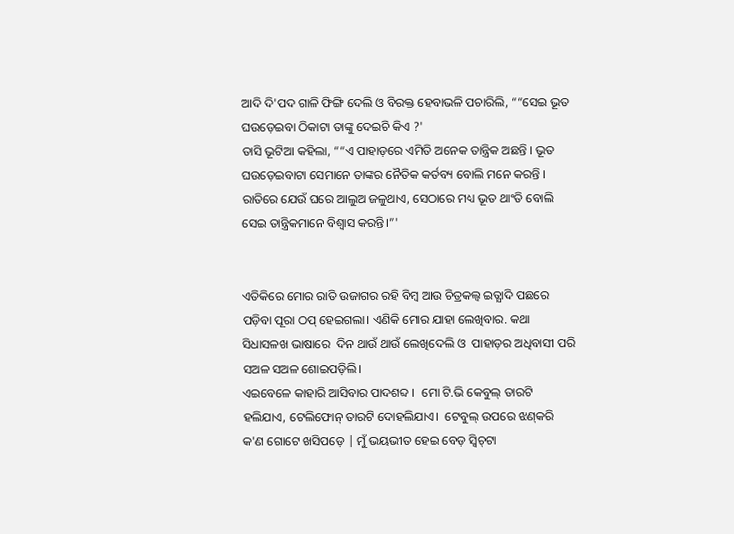ଆଦି ଦି'ପଦ ଗାଳି ଫିଙ୍ଗି ଦେଲି ଓ ବିରକ୍ତ ହେବାଭଳି ପଚାରିଲି, ““ସେଇ ଭୂତ ଘଉଡ଼େଇବା ଠିକାଟା ତାଙ୍କୁ ଦେଇଚି କିଏ ?'
ତାସି ଭୂଟିଆ କହିଲା, ““ଏ ପାହାଡ଼ରେ ଏମିତି ଅନେକ ତାନ୍ତ୍ରିକ ଅଛନ୍ତି । ଭୂତ ଘଉଡ଼େଇବାଟା ସେମାନେ ତାଙ୍କର ନୈତିକ କର୍ତବ୍ୟ ବୋଲି ମନେ କରନ୍ତି । ରାତିରେ ଯେଉଁ ଘରେ ଆଲୁଅ ଜଳୁଥାଏ, ସେଠାରେ ମଧ୍ୟ ଭୂତ ଥାଂତି ବୋଲି ସେଇ ତାନ୍ତ୍ରିକମାନେ ବିଶ୍ଵାସ କରନ୍ତି।”'


ଏତିକିରେ ମୋର ରାତି ଉଜାଗର ରହି ବିମ୍ବ ଆଉ ଚିତ୍ରକଲ୍ବ ଇତ୍ଯାଦି ପଛରେ ପଡ଼ିବା ପୂରା ଠପ୍‌ ହେଇଗଲା। ଏଣିକି ମୋର ଯାହା ଲେଖିବାର. କଥା ସିଧାସଳଖ ଭାଷାରେ  ଦିନ ଥାଉଁ ଥାଉଁ ଲେଖିଦେଲି ଓ  ପାହାଡ଼ର ଅଧିବାସୀ ପରି ସଅଳ ସଅଳ ଶୋଇପଡ଼ିଲି।
ଏଇବେଳେ କାହାରି ଆସିବାର ପାଦଶବ୍ଦ ।  ମୋ ଟି.ଭି କେବୁଲ୍‌ ତାରଟି ହଲିଯାଏ, ଟେଲିଫୋନ୍‌ ତାରଟି ଦୋହଲିଯାଏ।  ଟେବୁଲ୍‌ ଉପରେ ଝଣ୍‌କରି କ'ଣ ଗୋଟେ ଖସିପଡ଼େ | ମୁଁ ଭୟଭୀତ ହେଇ ବେଡ଼ ସ୍ଵିଚ୍‌ଟା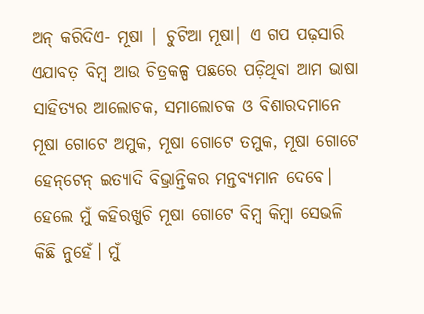ଅନ୍‌ କରିଦିଏ- ମୂଷା | ଚୁଟିଆ ମୂଷା| ଏ ଗପ ପଢ଼ସାରି ଏଯାବତ଼ ବିମ୍ବ ଆଉ ଚିତ୍ରକଳ୍ପ ପଛରେ ପଡ଼ିଥିବା ଆମ ଭାଷା ସାହିତ୍ୟର ଆଲୋଚକ, ସମାଲୋଚକ ଓ ବିଶାରଦମାନେ ମୂଷା ଗୋଟେ ଅମୁକ, ମୂଷା ଗୋଟେ ତମୁକ, ମୂଷା ଗୋଟେ ହେନ୍‌ଟେନ୍‌ ଇତ୍ୟାଦି ବିଭ୍ରାନ୍ତିକର ମନ୍ତବ୍ୟମାନ ଦେବେ। ହେଲେ ମୁଁ କହିରଖୁଚି ମୂଷା ଗୋଟେ ବିମ୍ବ କିମ୍ବା ସେଭଳି କିଛି ନୁହେଁ। ମୁଁ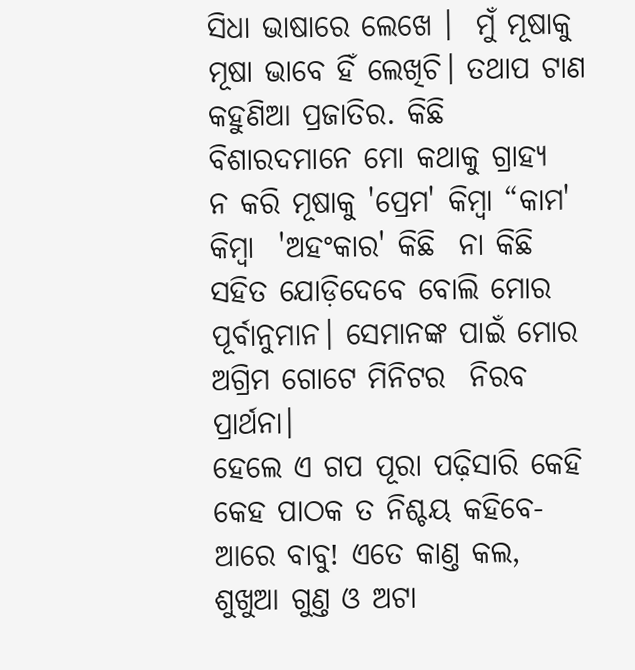ସିଧା ଭାଷାରେ ଲେଖେ ।  ମୁଁ ମୂଷାକୁ ମୂଷା ଭାବେ ହିଁ ଲେଖିଚି। ତଥାପ ଟାଣ କହୁଣିଆ ପ୍ରଜାତିର. କିଛି ବିଶାରଦମାନେ ମୋ କଥାକୁ ଗ୍ରାହ୍ୟ  ନ କରି ମୂଷାକୁ 'ପ୍ରେମ' କିମ୍ବା “କାମ' କିମ୍ବା  'ଅହଂକାର' କିଛି  ନା କିଛି ସହିତ ଯୋଡ଼ିଦେବେ ବୋଲି ମୋର ପୂର୍ବାନୁମାନ। ସେମାନଙ୍କ ପାଇଁ ମୋର ଅଗ୍ରିମ ଗୋଟେ ମିନିଟର  ନିରବ ପ୍ରାର୍ଥନା।
ହେଲେ ଏ ଗପ ପୂରା ପଢ଼ିସାରି କେହି କେହ ପାଠକ ତ ନିଶ୍ଚୟ କହିବେ- ଆରେ ବାବୁ! ଏତେ କାଣ୍ତ କଲ, ଶୁଖୁଆ ଗୁଣ୍ତ ଓ ଅଟା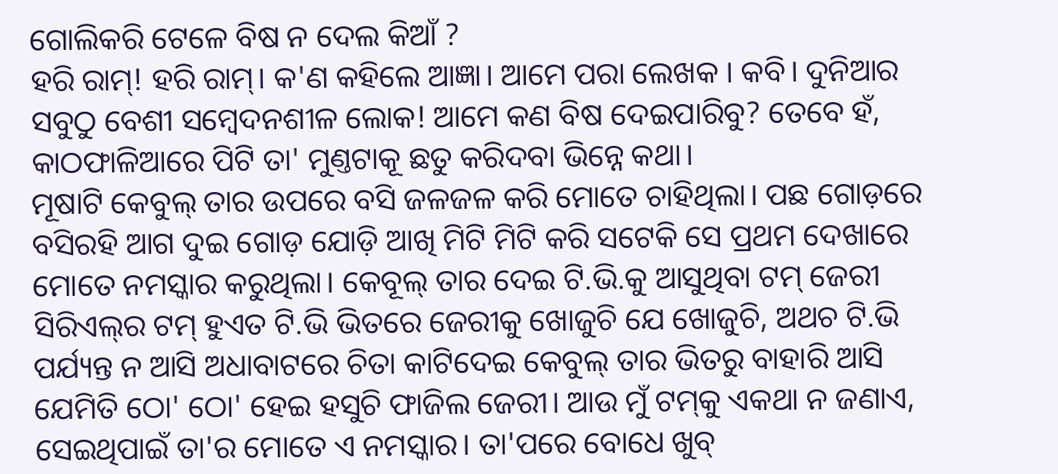ଗୋଲିକରି ଟେଳେ ବିଷ ନ ଦେଲ କିଆଁ ?
ହରି ରାମ୍‌! ହରି ରାମ୍‌। କ'ଣ କହିଲେ ଆଜ୍ଞା। ଆମେ ପରା ଲେଖକ । କବି। ଦୁନିଆର ସବୁଠୁ ବେଶୀ ସମ୍ବେଦନଶୀଳ ଲୋକ! ଆମେ କଣ ବିଷ ଦେଇପାରିବୁ? ତେବେ ହଁ, କାଠଫାଳିଆରେ ପିଟି ତା' ମୁଣ୍ତଟାକୂ ଛତୁ କରିଦବା ଭିନ୍ନେ କଥା।
ମୂଷାଟି କେବୁଲ୍‌ ତାର ଉପରେ ବସି ଜଳଜଳ କରି ମୋତେ ଚାହିଥିଲା। ପଛ ଗୋଡ଼ରେ ବସିରହି ଆଗ ଦୁଇ ଗୋଡ଼ ଯୋଡ଼ି ଆଖି ମିଟି ମିଟି କରି ସଟେକି ସେ ପ୍ରଥମ ଦେଖାରେ ମୋତେ ନମସ୍କାର କରୁଥିଲା। କେବୂଲ୍‌ ତାର ଦେଇ ଟି.ଭି.କୁ ଆସୁଥିବା ଟମ୍‌ ଜେରୀ ସିରିଏଲ୍‌ର ଟମ୍‌ ହୁଏତ ଟି.ଭି ଭିତରେ ଜେରୀକୁ ଖୋଜୁଚି ଯେ ଖୋଜୁଚି, ଅଥଚ ଟି.ଭି ପର୍ଯ୍ୟନ୍ତ ନ ଆସି ଅଧାବାଟରେ ଚିତା କାଟିଦେଇ କେବୁଲ୍‌ ତାର ଭିତରୁ ବାହାରି ଆସି ଯେମିତି ଠୋ' ଠୋ' ହେଇ ହସୁଚି ଫାଜିଲ ଜେରୀ। ଆଉ ମୁଁ ଟମ୍‌କୁ ଏକଥା ନ ଜଣାଏ, ସେଇଥିପାଇଁ ତା'ର ମୋତେ ଏ ନମସ୍କାର। ତା'ପରେ ବୋଧେ ଖୁବ୍‌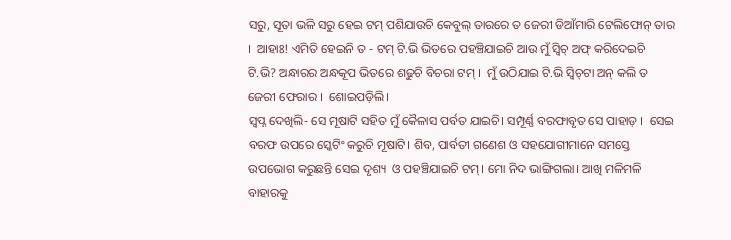ସରୁ, ସୂତା ଭଳି ସରୁ ହେଇ ଟମ୍‌ ପଶିଯାଉଚି କେବୁଲ୍‌ ତାରରେ ତ ଜେରୀ ଡିଆଁମାରି ଟେଲିଫୋନ୍‌ ତାର ।  ଆହାଃ! ଏମିତି ହେଇନି ତ - ଟମ୍‌ ଟି.ଭି ଭିତରେ ପହଞ୍ଚିଯାଇଚି ଆଉ ମୁଁ ସ୍ଵିଚ୍‌ ଅଫ୍‌ କରିଦେଇଚି ଟି.ଭି? ଅନ୍ଧାରର ଅନ୍ଧକୂପ ଭିତରେ ଶଢୁଚି ବିଚରା ଟମ୍‌ ।  ମୁଁ ଉଠିଯାଇ ଟି.ଭି ସ୍ଵିଚ୍‌ଟା ଅନ୍‌ କଲି ତ ଜେରୀ ଫେରାର ।  ଶୋଇପଡ଼ିଲି।
ସ୍ଵପ୍ନ ଦେଖିଲି- ସେ ମୂଷାଟି ସହିତ ମୁଁ କୈଳାସ ପର୍ବତ ଯାଇଚି। ସମ୍ପୂର୍ଣ୍ଣ ବରଫାବୃତ ସେ ପାହାଡ଼ ।  ସେଇ ବରଫ ଉପରେ ସ୍କେଟିଂ କରୁଚି ମୂଷାଟି। ଶିବ, ପାର୍ବତୀ ଗଣେଶ ଓ ସହଯୋଗୀମାନେ ସମସ୍ତେ ଉପଭୋଗ କରୁଛନ୍ତି ସେଇ ଦୃଶ୍ୟ  ଓ ପହଞ୍ଚିଯାଇଚି ଟମ୍‌। ମୋ ନିଦ ଭାଙ୍ଗିଗଲା। ଆଖି ମଳିମଳି ବାହାରକୁ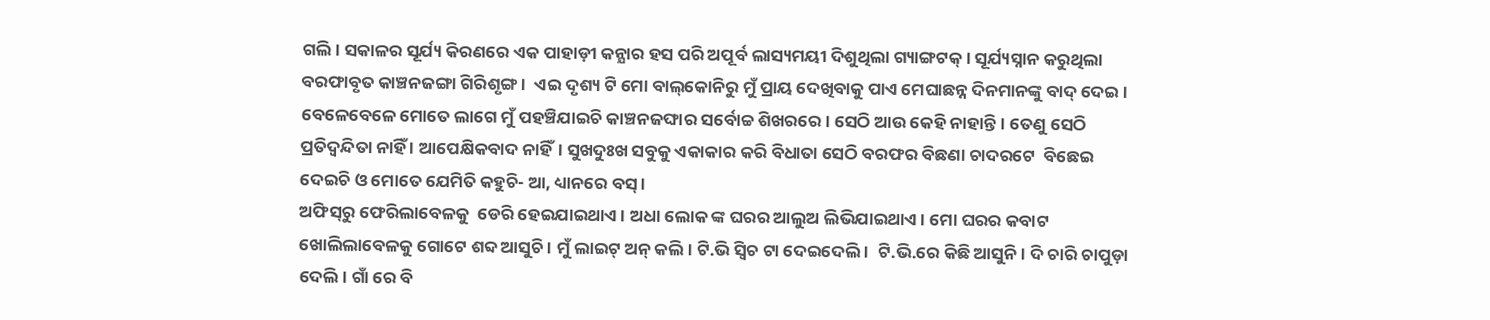ଗଲି। ସକାଳର ସୂର୍ଯ୍ୟ କିରଣରେ ଏକ ପାହାଡ଼ୀ କନ୍ଯାର ହସ ପରି ଅପୂର୍ବ ଲାସ୍ୟମୟୀ ଦିଶୁଥିଲା ଗ୍ୟାଙ୍ଗଟକ୍‌। ସୂର୍ଯ୍ୟସ୍ନାନ କରୁଥିଲା ବରଫାବୃତ କାଞ୍ଚନଜଙ୍ଗା ଗିରିଶୃଙ୍ଗ ।  ଏଇ ଦୃଶ୍ୟ ଟି ମୋ ବାଲ୍‌କୋନିରୁ ମୁଁ ପ୍ରାୟ ଦେଖିବାକୁ ପାଏ ମେଘାଛନ୍ନ ଦିନମାନଙ୍କୁ ବାଦ୍‌ ଦେଇ।
ବେଳେବେଳେ ମୋତେ ଲାଗେ ମୁଁ ପହଞ୍ଚିଯାଇଚି କାଞ୍ଚନଜଙ୍ଘାର ସର୍ବୋଚ୍ଚ ଶିଖରରେ। ସେଠି ଆଉ କେହି ନାହାନ୍ତି। ତେଣୁ ସେଠି ପ୍ରତିଦ୍ଵନ୍ଦିତା ନାହିଁ । ଆପେକ୍ଷିକବାଦ ନାହିଁ। ସୁଖଦୁଃଖ ସବୁକୁ ଏକାକାର କରି ବିଧାତା ସେଠି ବରଫର ବିଛଣା ଚାଦରଟେ  ବିଛେଇ ଦେଇଚି ଓ ମୋତେ ଯେମିତି କହୁଚି- ଆ, ଧ୍ୟାନରେ ବସ୍‌ ।
ଅଫିସ୍‌ରୁ ଫେରିଲାବେଳକୁ  ଡେରି ହେଇଯାଇଥାଏ। ଅଧା ଲୋକ ଙ୍କ ଘରର ଆଲୁଅ ଲିଭିଯାଇଥାଏ। ମୋ ଘରର କବାଟ ଖୋଲିଲାବେଳକୁ ଗୋଟେ ଶବ୍ଦ ଆସୁଚି। ମୁଁ ଲାଇଟ୍‌ ଅନ୍‌ କଲି। ଟି.ଭି ସ୍ଵିଚ ଟା ଦେଇଦେଲି ।  ଟି.ଭି.ରେ କିଛି ଆସୁନି। ଦି ଚାରି ଚାପୁଡ଼ା ଦେଲି। ଗାଁ ରେ ବି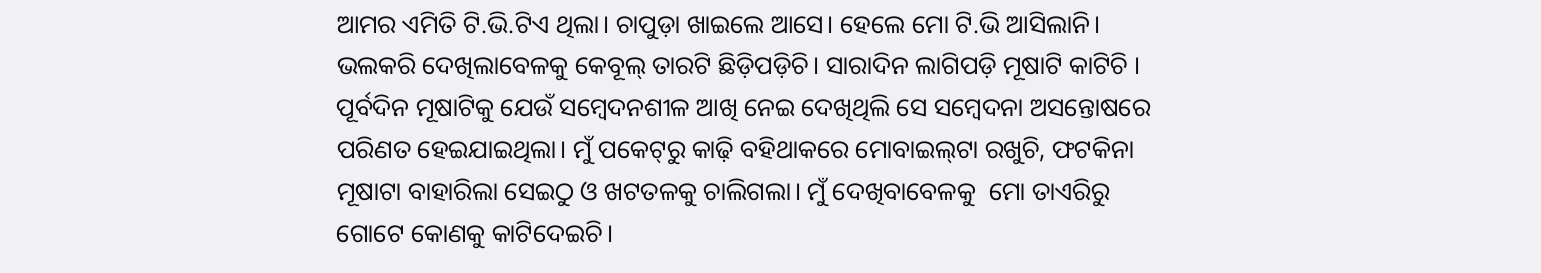ଆମର ଏମିତି ଟି.ଭି.ଟିଏ ଥିଲା। ଚାପୁଡ଼ା ଖାଇଲେ ଆସେ। ହେଲେ ମୋ ଟି.ଭି ଆସିଲାନି। ଭଲକରି ଦେଖିଲାବେଳକୁ କେବୂଲ୍‌ ତାରଟି ଛିଡ଼ିପଡ଼ିଚି। ସାରାଦିନ ଲାଗିପଡ଼ି ମୂଷାଟି କାଟିଚି ।
ପୂର୍ବଦିନ ମୂଷାଟିକୁ ଯେଉଁ ସମ୍ବେଦନଶୀଳ ଆଖି ନେଇ ଦେଖିଥିଲି ସେ ସମ୍ବେଦନା ଅସନ୍ତୋଷରେ ପରିଣତ ହେଇଯାଇଥିଲା। ମୁଁ ପକେଟ୍‌ରୁ କାଢ଼ି ବହିଥାକରେ ମୋବାଇଲ୍‌ଟା ରଖୁଚି, ଫଟକିନା ମୂଷାଟା ବାହାରିଲା ସେଇଠୁ ଓ ଖଟତଳକୁ ଚାଲିଗଲା। ମୁଁ ଦେଖିବାବେଳକୁ  ମୋ ତାଏରିରୁ ଗୋଟେ କୋଣକୁ କାଟିଦେଇଚି।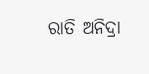ରାତି ଅନିଦ୍ରା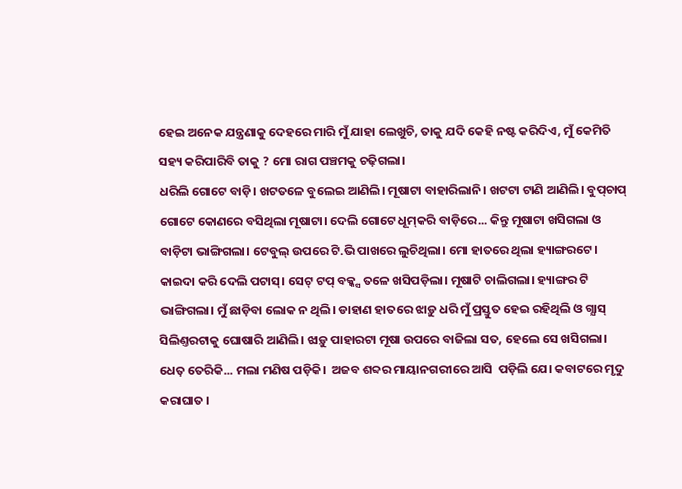ହେଇ ଅନେକ ଯନ୍ତ୍ରଣାକୁ ଦେହରେ ମାରି ମୁଁ ଯାହା ଲେଖୁଚି, ତାକୁ ଯଦି କେହି ନଷ୍ଟ କରିଦିଏ, ମୁଁ କେମିତି ସହ୍ୟ କରିପାରିବି ତାକୁ ? ମୋ ରାଗ ପଞ୍ଚମକୁ ଚଢ଼ିଗଲା।
ଧରିଲି ଗୋଟେ ବାଡ଼ି। ଖଟତଳେ ବୁଲେଇ ଆଣିଲି। ମୂଷାଟା ବାହାରିଲାନି। ଖଟଟା ଟାଣି ଆଣିଲି। ବୁପ୍‌ଚାପ୍‌ ଗୋଟେ କୋଣରେ ବସିଥିଲା ମୂଷାଟା। ଦେଲି ଗୋଟେ ଧୂମ୍‌କରି ବାଡ଼ିରେ... କିନ୍ତୁ ମୂଷାଟା ଖସିଗଲା ଓ ବାଡ଼ିଟା ଭାଙ୍ଗିଗଲା। ଟେବୁଲ୍‌ ଉପରେ ଟି.ଭି ପାଖରେ ଲୁଚିଥିଲା। ମୋ ହାତରେ ଥିଲା ହ୍ୟାଙ୍ଗରଟେ। କାଇଦା କରି ଦେଲି ପଟାସ୍‌। ସେଟ୍ ଟପ୍‌ ବକ୍କ୍ସ ତଳେ ଖସିପଡ଼ିଲା। ମୂଷାଟି ଚାଲିଗଲା। ହ୍ୟାଙ୍ଗର ଟି ଭାଙ୍ଗିଗଲା। ମୁଁ ଛାଡ଼ିବା ଲୋକ ନ ଥିଲି। ଡାହାଣ ହାତରେ ଝାଡ଼ୁ ଧରି ମୁଁ ପ୍ରସ୍ତୁତ ହେଇ ରହିଥିଲି ଓ ଗ୍ଯାସ୍‌ ସିଲିଣ୍ତରଟାକୁ ଘୋଷାରି ଆଣିଲି। ଝାଡ଼ୁ ପାହାରଟା ମୂଷା ଉପରେ ବାଜିଲା ସତ, ହେଲେ ସେ ଖସିଗଲା।
ଧେତ଼ ତେରିକି... ମଲା ମଣିଷ ପଡ଼ିକି।  ଅଜବ ଶବ୍ଦର ମାୟାନଗରୀରେ ଆସି  ପଡ଼ିଲି ଯେ। କବାଟରେ ମୃଦୁ କରାଘାତ ।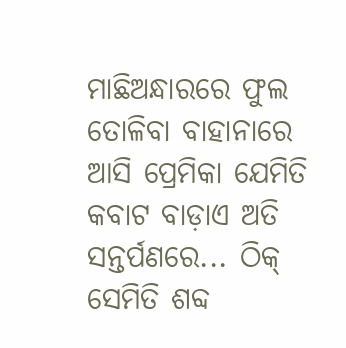ମାଛିଅନ୍ଧାରରେ ଫୁଲ ତୋଳିବା ବାହାନାରେ ଆସି ପ୍ରେମିକା ଯେମିତି କବାଟ ବାଡ଼ାଏ ଅତି ସନ୍ତର୍ପଣରେ... ଠିକ୍‌ ସେମିତି ଶବ୍ଦ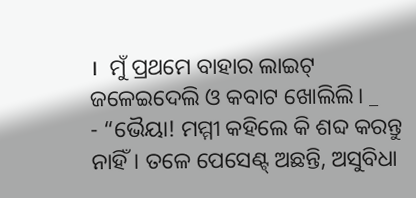।  ମୁଁ ପ୍ରଥମେ ବାହାର ଲାଇଟ୍‌ ଜଳେଇଦେଲି ଓ କବାଟ ଖୋଲିଲି। _
- “ଭୈୟା! ମମ୍ମୀ କହିଲେ କି ଶବ୍ଦ କରନ୍ତୁ ନାହିଁ। ତଳେ ପେସେଣ୍ଟ୍‌ ଅଛନ୍ତି, ଅସୁବିଧା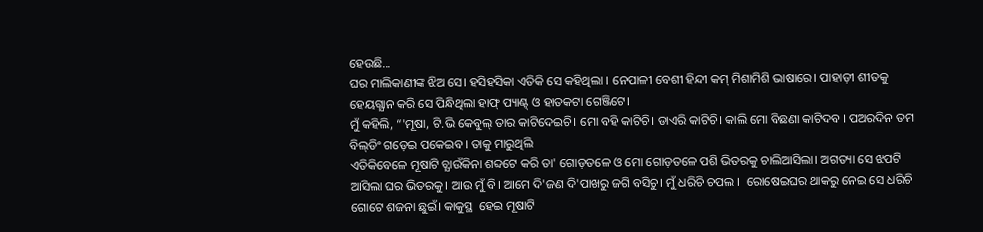ହେଉଛି...
ଘର ମାଲିକାଣୀଙ୍କ ଝିଅ ସେ। ହସିହସିକା ଏତିକି ସେ କହିଥିଲା । ନେପାଳୀ ବେଶୀ ହିନ୍ଦୀ କମ୍‌ ମିଶାମିଶି ଭାଷାରେ। ପାହାଡ଼ୀ ଶୀତକୁ ହେୟଗ୍ଯାନ କରି ସେ ପିନ୍ଧିଥିଲା ହାଫ୍‌ ପ୍ୟାଣ୍ଟ୍‌ ଓ ହାତକଟା ଗେଞ୍ଜିଟେ।
ମୁଁ କହିଲି, “'ମୂଷା, ଟି.ଭି କେବୁଲ୍‌ ତାର କାଟିଦେଇଚି। ମୋ ବହି କାଟିଚି। ଡାଏରି କାଟିଚି। କାଲି ମୋ ବିଛଣା କାଟିଦବ । ପଅରଦିନ ତମ ବିଲ୍‌ଡିଂ ଗଡ଼େଇ ପକେଇବ। ତାକୁ ମାରୁଥିଲି
ଏତିକିବେଳେ ମୂଷାଟି ଚ୍ଯାଉଁକିନା ଶବ୍ଦଟେ କରି ତା' ଗୋଡ଼ତଳେ ଓ ମୋ ଗୋଡ଼ତଳେ ପଶି ଭିତରକୁ ଚାଲିଆସିଲା। ଅଗତ୍ୟା ସେ ଝପଟି ଆସିଲା ଘର ଭିତରକୁ। ଆଉ ମୁଁ ବି। ଆମେ ଦି'ଜଣ ଦି'ପାଖରୁ ଜଗି ବସିଚୁ। ମୁଁ ଧରିଚି ଚପଲ ।  ରୋଷେଇଘର ଥାକରୁ ନେଇ ସେ ଧରିଚି ଗୋଟେ ଶଜନା ଛୁଇଁ। କାକୁସ୍ଥ  ହେଇ ମୂଷାଟି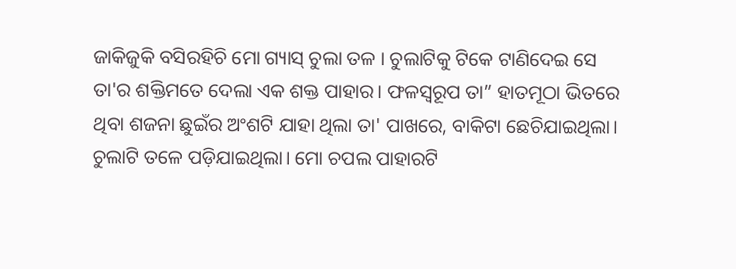ଜାକିଜୁକି ବସିରହିଚି ମୋ ଗ୍ୟାସ୍‌ ଚୁଲା ତଳ । ଚୁଲାଟିକୁ ଟିକେ ଟାଣିଦେଇ ସେ ତା'ର ଶକ୍ତିମତେ ଦେଲା ଏକ ଶକ୍ତ ପାହାର। ଫଳସ୍ବରୂପ ତା” ହାତମୂଠା ଭିତରେ ଥିବା ଶଜନା ଛୁଇଁର ଅଂଶଟି ଯାହା ଥିଲା ତା' ପାଖରେ, ବାକିଟା ଛେଚିଯାଇଥିଲା। ଚୁଲାଟି ତଳେ ପଡ଼ିଯାଇଥିଲା। ମୋ ଚପଲ ପାହାରଟି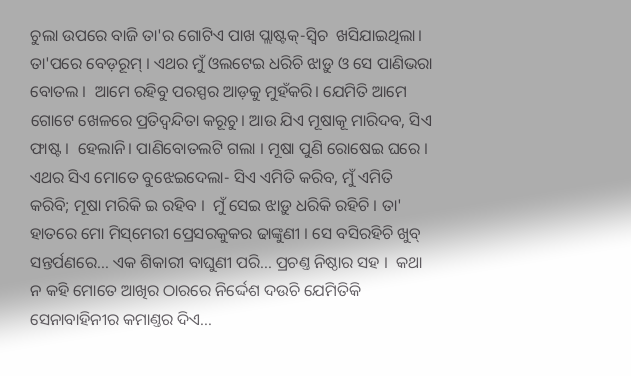ଚୁଲା ଉପରେ ବାଜି ତା'ର ଗୋଟିଏ ପାଖ ପ୍ଲାଷ୍ଟକ୍‌-ସ୍ଵିଚ  ଖସିଯାଇଥିଲା। ତା'ପରେ ବେଡ଼ରୂମ୍‌ । ଏଥର ମୁଁ ଓଲଟେଇ ଧରିଚି ଝାଡ଼ୁ ଓ ସେ ପାଣିଭରା  ବୋତଲ ।  ଆମେ ରହିବୁ ପରସ୍ପର ଆଡ଼କୁ ମୁହଁକରି। ଯେମିତି ଆମେ ଗୋଟେ ଖେଳରେ ପ୍ରତିଦ୍ଵନ୍ଦିତା କରୂଚୁ। ଆଉ ଯିଏ ମୂଷାକୂ ମାରିଦବ, ସିଏ ଫାଷ୍ଟ ।  ହେଲାନି। ପାଣିବୋତଲଟି ଗଲା । ମୂଷା ପୁଣି ରୋଷେଇ ଘରେ । ଏଥର ସିଏ ମୋତେ ବୁଝେଇଦେଲା- ସିଏ ଏମିତି କରିବ, ମୁଁ ଏମିତି କରିବି; ମୂଷା ମରିକି ଇ ରହିବ ।  ମୁଁ ସେଇ ଝାଡ଼ୁ ଧରିକି ରହିଚି । ତା' ହାତରେ ମୋ ମିସ୍‌ମେରୀ ପ୍ରେସରକୁକର ଢାଙ୍କୁଣୀ । ସେ ବସିରହିଚି ଖୁବ୍‌ ସନ୍ତର୍ପଣରେ... ଏକ ଶିକାରୀ ବାଘୁଣୀ ପରି... ପ୍ରଚଣ୍ତ ନିଷ୍ଠାର ସହ ।  କଥା ନ କହି ମୋତେ ଆଖିର ଠାରରେ ନିର୍ଦ୍ଦେଶ ଦଉଚି ଯେମିତିକି ସେନାବାହିନୀର କମାଣ୍ତର ଦିଏ...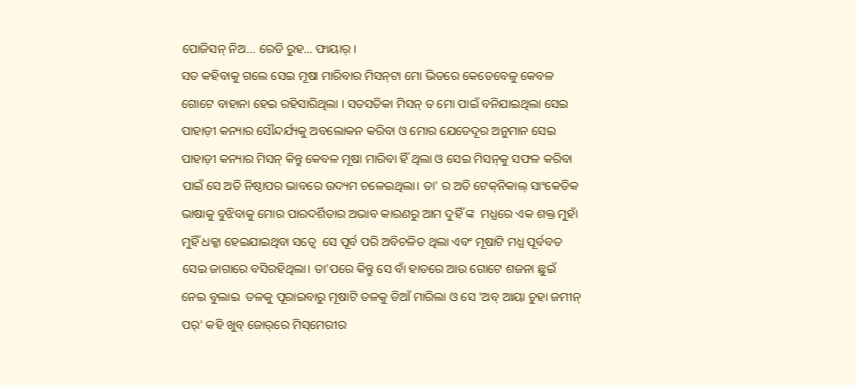ପୋଜିସନ୍‌ ନିଅ... ରେଡି ରୁହ... ଫାୟାର୍‌ ।
ସତ କହିବାକୁ ଗଲେ ସେଇ ମୂଷା ମାରିବାର ମିସନ୍‌ଟା ମୋ ଭିତରେ କେତେବେଳୁ କେବଳ ଗୋଟେ ବାହାନା ହେଇ ରହିସାରିଥିଲା । ସତସତିକା ମିସନ୍‌ ତ ମୋ ପାଇଁ ବନିଯାଇଥିଲା ସେଇ ପାହାଡ଼ୀ କନ୍ୟାର ସୌନ୍ଦର୍ଯ୍ୟକୁ ଅବଲୋକନ କରିବା ଓ ମୋର ଯେତେଦୂର ଅନୁମାନ ସେଇ ପାହାଡ଼ୀ କନ୍ୟାର ମିସନ୍‌ କିନ୍ତୁ କେବଳ ମୂଷା ମାରିବା ହିଁ ଥିଲା ଓ ସେଇ ମିସନ୍‌କୁ ସଫଳ କରିବା ପାଇଁ ସେ ଅତି ନିଷ୍ଠାପର ଭାବରେ ଉଦ୍ୟମ ଚଳେଇଥିଲା। ତା' ର ଅତି ଟେକ୍‌ନିକାଲ୍‌ ସାଂକେତିକ ଭାଷାକୁ ବୁଝିବାକୁ ମୋର ପାରଦର୍ଶିତାର ଅଭାବ କାରଣରୁ ଆମ ଦୁହିଁ ଙ୍କ  ମଧ୍ଯରେ ଏକ ଶକ୍ତ ମୁହାଁ ମୁହିଁ ଧକ୍କା ହେଇଯାଇଥିବା ସତ୍ବେ  ସେ ପୂର୍ବ ପରି ଅବିଚଳିତ ଥିଲା ଏବଂ ମୂଷାଟି ମଧ୍ଯ ପୂର୍ବବତ ସେଇ ଜାଗାରେ ବସିରହିଥିଲା। ତା'ପରେ କିନ୍ତୁ ସେ ବାଁ ହାତରେ ଆଉ ଗୋଟେ ଶଜନା ଛୁଇଁ ନେଇ ବୁଲାଇ  ତଳକୁ ପୂରାଇବାରୁ ମୂଷାଟି ତଳକୁ ଡିଆଁ ମାରିଲା ଓ ସେ 'ଅବ୍‌ ଆୟା ଚୁହା ଜମୀନ୍‌ ପର୍‌' କହି ଖୁବ୍‌ ଜୋର୍‌ରେ ମିସ୍‌ମେରୀର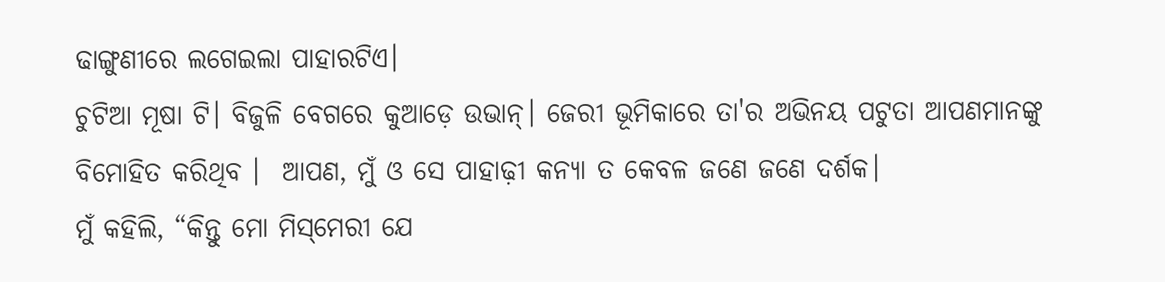ଢାଙ୍ଗୁଣୀରେ ଲଗେଇଲା ପାହାରଟିଏ।
ଚୁଟିଆ ମୂଷା ଟି। ବିଜୁଳି ବେଗରେ କୁଆଡ଼େ ଉଭାନ୍‌। ଜେରୀ ଭୂମିକାରେ ତା'ର ଅଭିନୟ ପଟୁତା ଆପଣମାନଙ୍କୁ ବିମୋହିତ କରିଥିବ ।  ଆପଣ, ମୁଁ ଓ ସେ ପାହାଢ଼ୀ କନ୍ୟା ତ କେବଳ ଜଣେ ଜଣେ ଦର୍ଶକ।
ମୁଁ କହିଲି, “କିନ୍ତୁ ମୋ ମିସ୍‌ମେରୀ ଯେ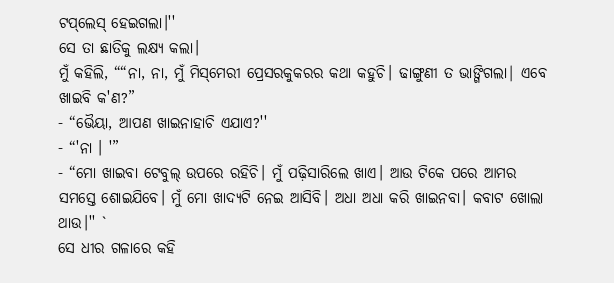ଟପ୍‌ଲେସ୍‌ ହେଇଗଲା।''
ସେ ତା ଛାତିକୁ ଲକ୍ଷ୍ୟ କଲା।
ମୁଁ କହିଲି, ““ନା, ନା, ମୁଁ ମିସ୍‌ମେରୀ ପ୍ରେସରକୁକରର କଥା କହୁଚି। ଢାଙ୍ଗୁଣୀ ତ ଭାଙ୍ଗିଗଲା| ଏବେ ଖାଇବି କ'ଣ?”
- “ଭୈୟା, ଆପଣ ଖାଇନାହାଚି ଏଯାଏ?''
- “'ନା । '”
- “ମୋ ଖାଇବା ଟେବୁଲ୍‌ ଉପରେ ରହିଚି। ମୁଁ ପଢ଼ିସାରିଲେ ଖାଏ। ଆଉ ଟିକେ ପରେ ଆମର ସମସ୍ତେ ଶୋଇଯିବେ। ମୁଁ ମୋ ଖାଦ୍ୟଟି ନେଇ ଆସିବି। ଅଧା ଅଧା କରି ଖାଇନବା। କବାଟ ଖୋଲା ଥାଉ।'' `
ସେ ଧୀର ଗଳାରେ କହି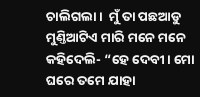ଚାଲିଗଲା ।  ମୁଁ ତା ପଛଆଡୁ ମୁଣ୍ତିଆଟିଏ ମାରି ମନେ ମନେ କହିଦେଲି- “ହେ ଦେବୀ। ମୋ ଘରେ ତମେ ଯାହା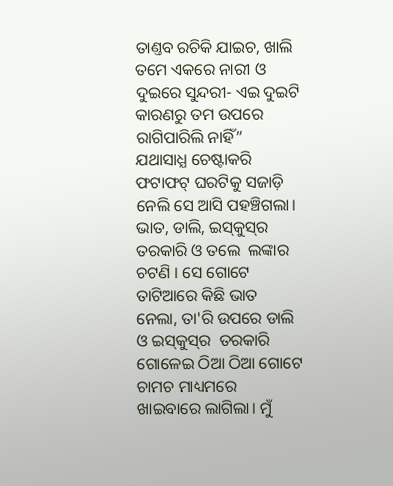ତାଣ୍ତବ ରଚିକି ଯାଇଚ, ଖାଲି ତମେ ଏକରେ ନାରୀ ଓ ଦୁଇରେ ସୁନ୍ଦରୀ- ଏଇ ଦୁଇଟି କାରଣରୁ ତମ ଉପରେ ରାଗିପାରିଲି ନାହିଁ”
ଯଥାସାଧ୍ଯ ଚେଷ୍ଟାକରି ଫଟାଫଟ୍‌ ଘରଟିକୁ ସଜାଡ଼ି ନେଲି ସେ ଆସି ପହଞ୍ଚିଗଲା। ଭାତ, ଡାଲି, ଇସ୍‌କୁସ୍‌ର ତରକାରି ଓ ତଲେ  ଲଙ୍କାର ଚଟଣି । ସେ ଗୋଟେ ତାଟିଆରେ କିଛି ଭାତ ନେଲା, ତା'ରି ଉପରେ ଡାଲି ଓ ଇସ୍‌କୁସ୍‌ର  ତରକାରି ଗୋଳେଇ ଠିଆ ଠିଆ ଗୋଟେ ଚାମଚ ମାଧ୍ୟମରେ ଖାଇବାରେ ଲାଗିଲା। ମୁଁ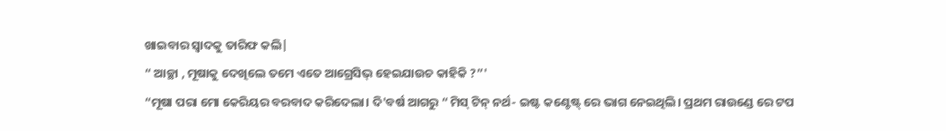ଖାଇବାର ସ୍ବାଦକୁ ତାରିଫ କଲି|
“ ଆଚ୍ଛା , ମୂଷାକୁ ଦେଖିଲେ ତମେ ଏତେ ଆଗ୍ରେସିଭ୍‌ ହେଇଯାଉଚ କାହିକି ?”'
“ମୂଷା ପରା ମୋ କେରିୟର ବରବାଦ କରିଦେଲା। ଦି'ବର୍ଷ ଆଗରୁ “ ମିସ୍‌ ଟିନ୍‌ ନର୍ଥ- ଇଷ୍ଟ କଣ୍ଟେଷ୍ଟ୍ ରେ ଭାଗ ନେଇଥିଲି। ପ୍ରଥମ ରାଉଣ୍ଡେ ରେ ଟପ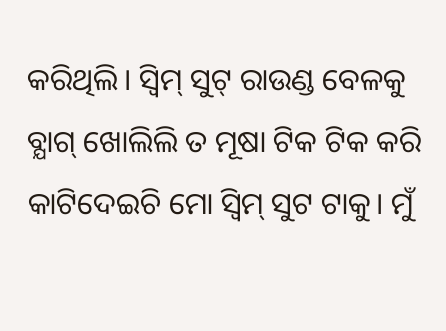କରିଥିଲି। ସ୍ଵିମ୍‌ ସୁଟ୍‌ ରାଉଣ୍ଡ ବେଳକୁ ବ୍ଯାଗ୍‌ ଖୋଲିଲି ତ ମୂଷା ଟିକ ଟିକ କରି କାଟିଦେଇଚି ମୋ ସ୍ଵିମ୍‌ ସୁଟ ଟାକୁ। ମୁଁ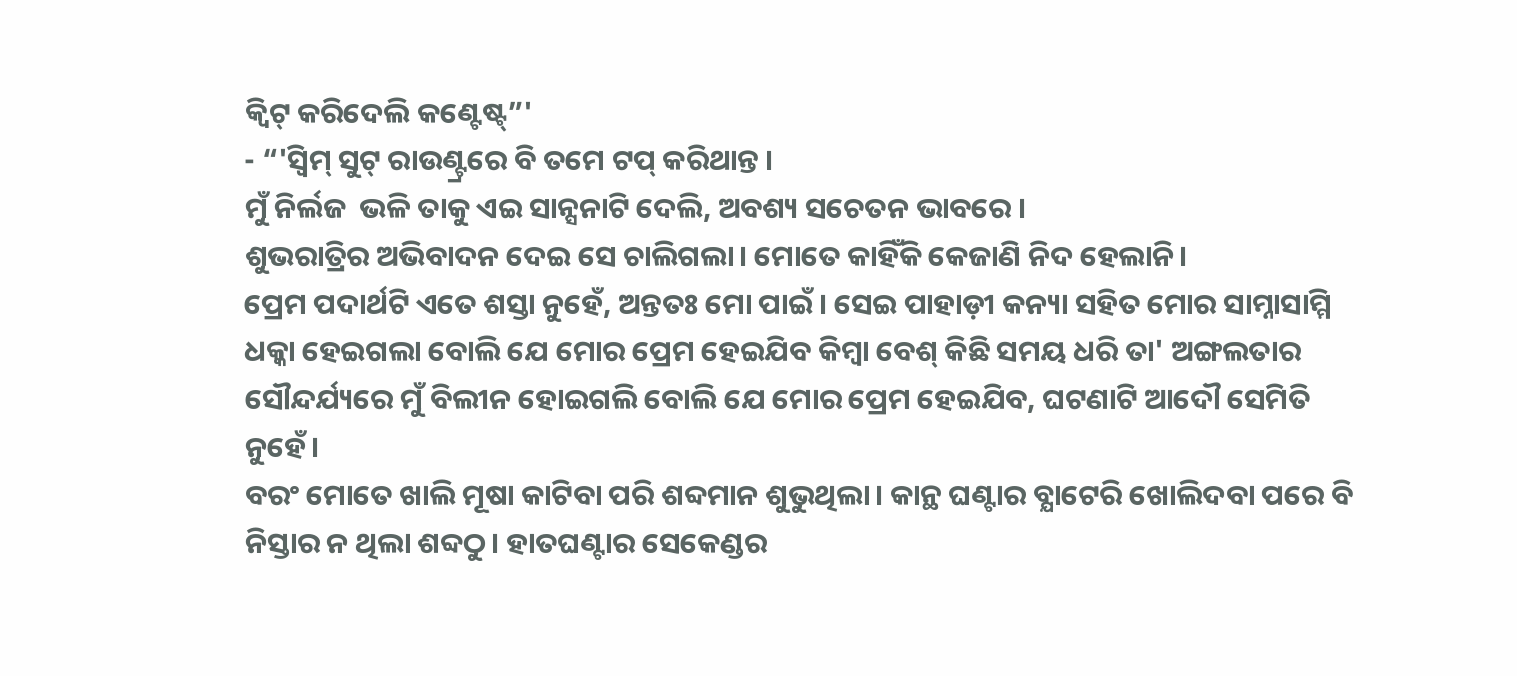କ୍ଵିଟ୍‌ କରିଦେଲି କଣ୍ଟେଷ୍ଟ୍”'
- “'ସ୍ଵିମ୍‌ ସୁଟ୍‌ ରାଉଣ୍ଟ୍ରରେ ବି ତମେ ଟପ୍‌ କରିଥାନ୍ତ ।
ମୁଁ ନିର୍ଲଜ  ଭଳି ତାକୁ ଏଇ ସାନ୍ସନାଟି ଦେଲି, ଅବଶ୍ୟ ସଚେତନ ଭାବରେ ।
ଶୁଭରାତ୍ରିର ଅଭିବାଦନ ଦେଇ ସେ ଚାଲିଗଲା। ମୋତେ କାହିଁକି କେଜାଣି ନିଦ ହେଲାନି।
ପ୍ରେମ ପଦାର୍ଥଟି ଏତେ ଶସ୍ତା ନୁହେଁ, ଅନ୍ତତଃ ମୋ ପାଇଁ। ସେଇ ପାହାଡ଼ୀ କନ୍ୟା ସହିତ ମୋର ସାମ୍ନାସାମ୍ମି ଧକ୍କା ହେଇଗଲା ବୋଲି ଯେ ମୋର ପ୍ରେମ ହେଇଯିବ କିମ୍ବା ବେଶ୍‌ କିଛି ସମୟ ଧରି ତା' ଅଙ୍ଗଲତାର ସୌନ୍ଦର୍ଯ୍ୟରେ ମୁଁ ବିଲୀନ ହୋଇଗଲି ବୋଲି ଯେ ମୋର ପ୍ରେମ ହେଇଯିବ, ଘଟଣାଟି ଆଦୌ ସେମିତି ନୁହେଁ।
ବରଂ ମୋତେ ଖାଲି ମୂଷା କାଟିବା ପରି ଶବ୍ଦମାନ ଶୁଭୁଥିଲା। କାନ୍ଥ ଘଣ୍ଟାର ବ୍ଯାଟେରି ଖୋଲିଦବା ପରେ ବି ନିସ୍ତାର ନ ଥିଲା ଶବ୍ଦଠୁ। ହାତଘଣ୍ଟାର ସେକେଣ୍ଡର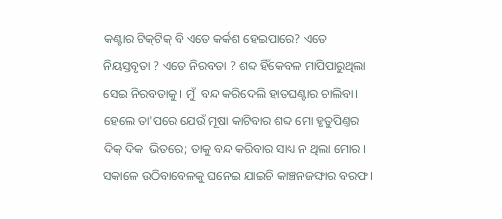କଣ୍ଟାର ଟିକ୍‌ଟିକ୍‌ ବି ଏତେ କର୍କଶ ହେଇପାରେ? ଏତେ ନିୟସ୍ତବୃତା ? ଏତେ ନିରବତା ? ଶବ୍ଦ ହିଁକେବଳ ମାପିପାରୁଥିଲା ସେଇ ନିରବତାକୁ। ମୁଁ  ବନ୍ଦ କରିଦେଲି ହାତଘଣ୍ଟାର ଚାଲିବା। ହେଲେ ତା'ପରେ ଯେଉଁ ମୂଷା କାଟିବାର ଶବ୍ଦ ମୋ ହୃତୁପିଣ୍ତର ଦିକ୍ ଦିକ  ଭିତରେ; ତାକୁ ବନ୍ଦ କରିବାର ସାଧ୍ୟ ନ ଥିଲା ମୋର ।
ସକାଳେ ଉଠିବାବେଳକୁ ଘନେଇ ଯାଇଚି କାଞ୍ଚନଜଙ୍ଘାର ବରଫ ।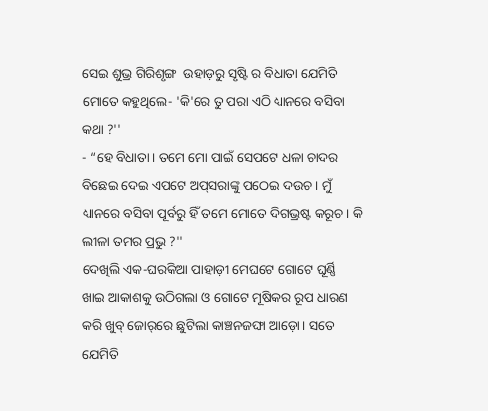ସେଇ ଶୁଭ୍ର ଗିରିଶୃଙ୍ଗ  ଉହାଡ଼ରୁ ସୃଷ୍ଟି ର ବିଧାତା ଯେମିତି ମୋତେ କହୁଥିଲେ- 'କି'ରେ ତୁ ପରା ଏଠି ଧ୍ୟାନରେ ବସିବା କଥା ?''
- “ହେ ବିଧାତା। ତମେ ମୋ ପାଇଁ ସେପଟେ ଧଳା ଚାଦର ବିଛେଇ ଦେଇ ଏପଟେ ଅପ୍‌ସରାଙ୍କୁ ପଠେଇ ଦଉଚ । ମୁଁ ଧ୍ୟାନରେ ବସିବା ପୂର୍ବରୁ ହିଁ ତମେ ମୋତେ ଦିଗଭ୍ରଷ୍ଟ କରୂଚ। କି ଲୀଳା ତମର ପ୍ରଭୁ ?''
ଦେଖିଲି ଏକ-ଘରକିଆ ପାହାଡ଼ୀ ମେଘଟେ ଗୋଟେ ଘୂର୍ଣ୍ଣି  ଖାଇ ଆକାଶକୁ ଉଠିଗଲା ଓ ଗୋଟେ ମୂଷିକର ରୂପ ଧାରଣ କରି ଖୁବ୍‌ ଜୋର୍‌ରେ ଛୁଟିଲା କାଞ୍ଚନଜଙ୍ଘା ଆଡ଼ୋ। ସତେ ଯେମିତି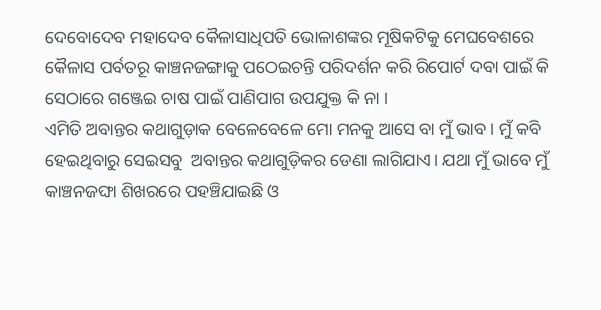ଦେବୋଦେବ ମହାଦେବ କୈଳାସାଧିପତି ଭୋଳାଶଙ୍କର ମୂଷିକଟିକୁ ମେଘବେଶରେ କୈଳାସ ପର୍ବତରୂ କାଞ୍ଚନଜଙ୍ଗାକୁ ପଠେଇଚନ୍ତି ପରିଦର୍ଶନ କରି ରିପୋର୍ଟ ଦବା ପାଇଁ କି ସେଠାରେ ଗଞ୍ଜେଇ ଚାଷ ପାଇଁ ପାଣିପାଗ ଉପଯୁକ୍ତ କି ନା ।
ଏମିତି ଅବାନ୍ତର କଥାଗୁଡ଼ାକ ବେଳେବେଳେ ମୋ ମନକୁ ଆସେ ବା ମୁଁ ଭାବ । ମୁଁ କବି ହେଇଥିବାରୁ ସେଇସବୁ  ଅବାନ୍ତର କଥାଗୁଡ଼ିକର ଡେଣା ଲାଗିଯାଏ। ଯଥା ମୁଁ ଭାବେ ମୁଁ କାଞ୍ଚନଜଙ୍ଘା ଶିଖରରେ ପହଞ୍ଚିଯାଇଛି ଓ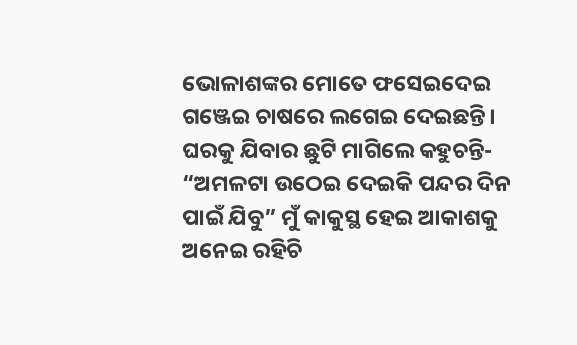ଭୋଳାଶଙ୍କର ମୋତେ ଫସେଇଦେଇ ଗଞ୍ଜେଇ ଚାଷରେ ଲଗେଇ ଦେଇଛନ୍ତି। ଘରକୁ ଯିବାର ଛୁଟି ମାଗିଲେ କହୁଚନ୍ତି- “ଅମଳଟା ଉଠେଇ ଦେଇକି ପନ୍ଦର ଦିନ ପାଇଁ ଯିବୁ” ମୁଁ କାକୁସ୍ଥ ହେଇ ଆକାଶକୁ ଅନେଇ ରହିଚି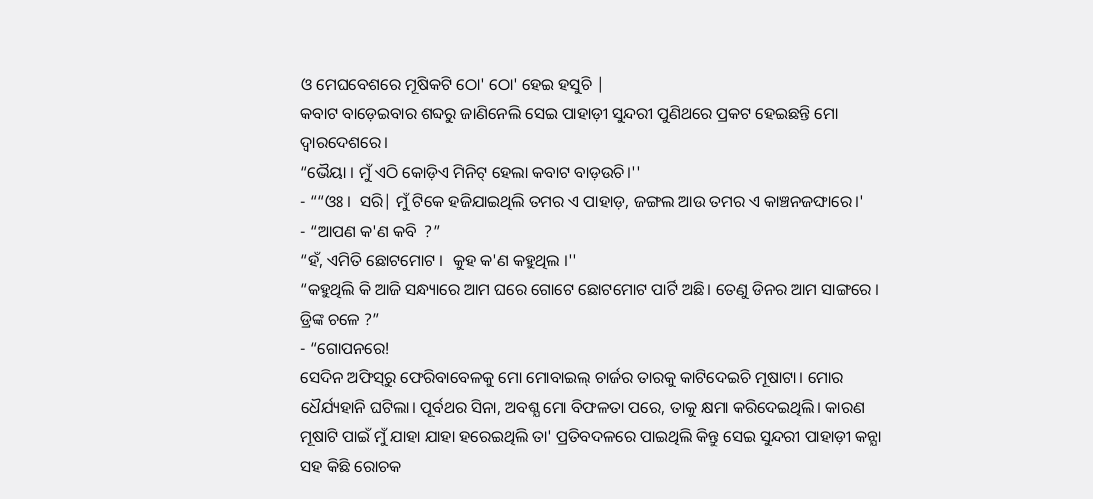ଓ ମେଘବେଶରେ ମୂଷିକଟି ଠୋ' ଠୋ' ହେଇ ହସୁଚି |
କବାଟ ବାଡ଼େଇବାର ଶବ୍ଦରୁ ଜାଣିନେଲି ସେଇ ପାହାଡ଼ୀ ସୁନ୍ଦରୀ ପୁଣିଥରେ ପ୍ରକଟ ହେଇଛନ୍ତି ମୋ ଦ୍ଵାରଦେଶରେ।
“ଭୈୟା । ମୁଁ ଏଠି କୋଡ଼ିଏ ମିନିଟ୍‌ ହେଲା କବାଟ ବାଡ଼ଉଚି।''
- ““ଓଃ ।  ସରି| ମୁଁ ଟିକେ ହଜିଯାଇଥିଲି ତମର ଏ ପାହାଡ଼, ଜଙ୍ଗଲ ଆଉ ତମର ଏ କାଞ୍ଚନଜଙ୍ଘାରେ।'
- “ଆପଣ କ'ଣ କବି  ?”
“ହଁ, ଏମିତି ଛୋଟମୋଟ ।  କୁହ କ'ଣ କହୁଥିଲ ।''
“କହୁଥିଲି କି ଆଜି ସନ୍ଧ୍ୟାରେ ଆମ ଘରେ ଗୋଟେ ଛୋଟମୋଟ ପାର୍ଟି ଅଛି। ତେଣୁ ଡିନର ଆମ ସାଙ୍ଗରେ । ଡ୍ରିଙ୍କ ଚଳେ ?”
- “ଗୋପନରେ!
ସେଦିନ ଅଫିସ୍‌ରୁ ଫେରିବାବେଳକୁ ମୋ ମୋବାଇଲ୍‌ ଚାର୍ଜର ତାରକୁ କାଟିଦେଇଚି ମୂଷାଟା। ମୋର ଧୈର୍ଯ୍ୟହାନି ଘଟିଲା। ପୂର୍ବଥର ସିନା, ଅବଶ୍ଯ ମୋ ବିଫଳତା ପରେ, ତାକୁ କ୍ଷମା କରିଦେଇଥିଲି। କାରଣ ମୂଷାଟି ପାଇଁ ମୁଁ ଯାହା ଯାହା ହରେଇଥିଲି ତା' ପ୍ରତିବଦଳରେ ପାଇଥିଲି କିନ୍ତୁ ସେଇ ସୁନ୍ଦରୀ ପାହାଡ଼ୀ କନ୍ଯା ସହ କିଛି ରୋଚକ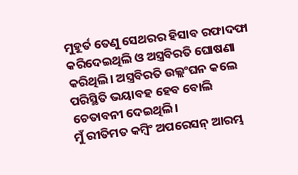ମୁହୂର୍ତ ତେଣୁ ସେଥରର ହିସାବ ରଫାଦଫା କରିଦେଇଥିଲି ଓ ଅସ୍ତ୍ରବିରତି ଘୋଷଣା କରିଥିଲି। ଅସ୍ତ୍ରବିରତି ଉଲ୍ଲଂଘନ କଲେ ପରିସ୍ଥିତି ଭୟାବହ ହେବ ବୋଲି ଚେତାବନୀ ଦେଇଥିଲି।
ମୁଁ ରୀତିମତ କମ୍ବିଂ ଅପରେସନ୍‌ ଆରମ୍ଭ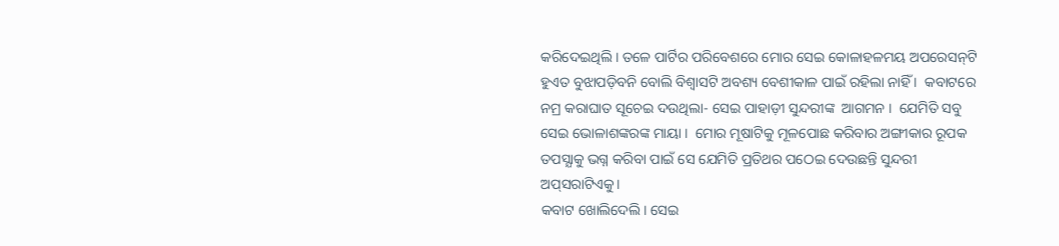କରିଦେଇଥିଲି। ତଳେ ପାର୍ଟିର ପରିବେଶରେ ମୋର ସେଇ କୋଳାହଳମୟ ଅପରେସନ୍‌ଟି ହୁଏତ ବୁଝାପଡ଼ିବନି ବୋଲି ବିଶ୍ଵାସଟି ଅବଶ୍ୟ ବେଶୀକାଳ ପାଇଁ ରହିଲା ନାହିଁ ।  କବାଟରେ ନମ୍ର କରାଘାତ ସୂଚେଇ ଦଉଥିଲା- ସେଇ ପାହାଡ଼ୀ ସୁନ୍ଦରୀଙ୍କ  ଆଗମନ ।  ଯେମିତି ସବୁ ସେଇ ଭୋଳାଶଙ୍କରଙ୍କ ମାୟା ।  ମୋର ମୂଷାଟିକୁ ମୂଳପୋଛ କରିବାର ଅଙ୍ଗୀକାର ରୂପକ ତପସ୍ଯାକୁ ଭଗ୍ନ କରିବା ପାଇଁ ସେ ଯେମିତି ପ୍ରତିଥର ପଠେଇ ଦେଉଛନ୍ତି ସୁନ୍ଦରୀ ଅପ୍‌ସରାଟିଏକୁ।
କବାଟ ଖୋଲିଦେଲି। ସେଇ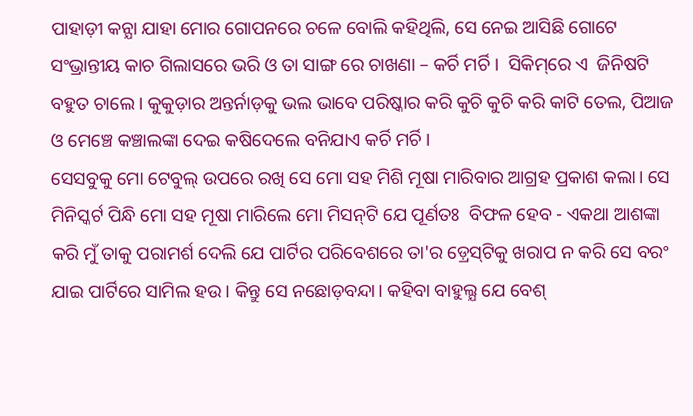ପାହାଡ଼ୀ କନ୍ଯା ଯାହା ମୋର ଗୋପନରେ ଚଳେ ବୋଲି କହିଥିଲି, ସେ ନେଇ ଆସିଛି ଗୋଟେ ସଂଭ୍ରାନ୍ତୀୟ କାଚ ଗିଲାସରେ ଭରି ଓ ତା ସାଙ୍ଗ ରେ ଚାଖଣା – କର୍ଚି ମର୍ଚି ।  ସିକିମ୍‌ରେ ଏ  ଜିନିଷଟି ବହୁତ ଚାଲେ। କୁକୁଡ଼ାର ଅନ୍ତର୍ନାଡ଼କୁ ଭଲ ଭାବେ ପରିଷ୍କାର କରି କୁଚି କୁଚି କରି କାଟି ତେଲ, ପିଆଜ ଓ ମେଞ୍ଚେ କଞ୍ଚାଲଙ୍କା ଦେଇ କଷିଦେଲେ ବନିଯାଏ କର୍ଚି ମର୍ଚି ।
ସେସବୁକୁ ମୋ ଟେବୁଲ୍‌ ଉପରେ ରଖି ସେ ମୋ ସହ ମିଶି ମୂଷା ମାରିବାର ଆଗ୍ରହ ପ୍ରକାଶ କଲା। ସେ ମିନିସ୍କର୍ଟ ପିନ୍ଧି ମୋ ସହ ମୂଷା ମାରିଲେ ମୋ ମିସନ୍‌ଟି ଯେ ପୂର୍ଣତଃ  ବିଫଳ ହେବ - ଏକଥା ଆଶଙ୍କା କରି ମୁଁ ତାକୁ ପରାମର୍ଶ ଦେଲି ଯେ ପାର୍ଟିର ପରିବେଶରେ ତା'ର ଡ଼୍ରେସ୍‌ଟିକୁ ଖରାପ ନ କରି ସେ ବରଂ ଯାଇ ପାର୍ଟିରେ ସାମିଲ ହଉ। କିନ୍ତୁ ସେ ନଛୋଡ଼ବନ୍ଦା। କହିବା ବାହୁଲ୍ଯ ଯେ ବେଶ୍‌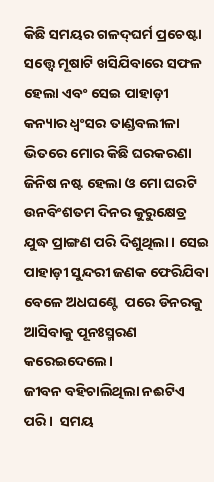କିଛି ସମୟର ଗଳଦ୍‌ଘର୍ମ ପ୍ରଚେଷ୍ଟା ସତ୍ତ୍ଵେ ମୂଷାଟି ଖସିଯିବାରେ ସଫଳ ହେଲା ଏବଂ ସେଇ ପାହାଡ଼ୀ କନ୍ୟାର ଧ୍ଵଂସର ତାଣ୍ଡବଲୀଳା ଭିତରେ ମୋର କିଛି ଘରକରଣା ଜିନିଷ ନଷ୍ଟ ହେଲା ଓ ମୋ ଘରଟି ଉନବିଂଶତମ ଦିନର କୁରୁକ୍ଷେତ୍ର ଯୁଦ୍ଧ ପ୍ରାଙ୍ଗଣ ପରି ଦିଶୁଥିଲା। ସେଇ ପାହାଡ଼ୀ ସୁନ୍ଦରୀ ଜଣକ ଫେରିଯିବା ବେଳେ ଅଧଘଣ୍ଟେ  ପରେ ଡିନରକୁ ଆସିବାକୁ ପୂନଃସ୍ମରଣ କରେଇଦେଲେ।
ଜୀବନ ବହିଚାଲିଥିଲା ନଈଟିଏ ପରି ।  ସମୟ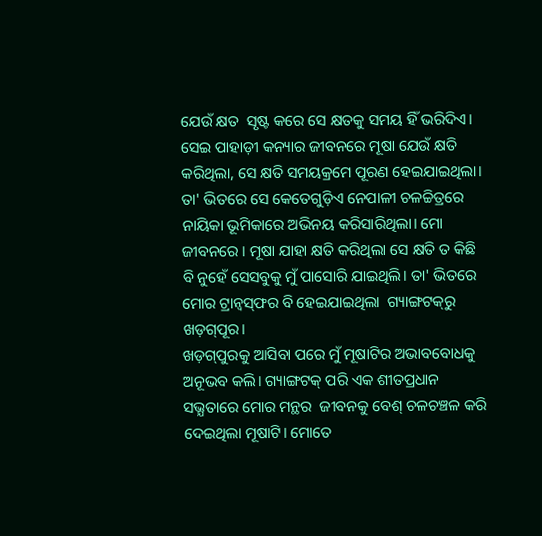ଯେଉଁ କ୍ଷତ  ସୃଷ୍ଟ କରେ ସେ କ୍ଷତକୁ ସମୟ ହିଁ ଭରିଦିଏ। ସେଇ ପାହାଡ଼ୀ କନ୍ୟାର ଜୀବନରେ ମୂଷା ଯେଉଁ କ୍ଷତି କରିଥିଲା, ସେ କ୍ଷତି ସମୟକ୍ରମେ ପୂରଣ ହେଇଯାଇଥିଲା। ତା' ଭିତରେ ସେ କେତେଗୁଡ଼ିଏ ନେପାଳୀ ଚଳଚ୍ଚିତ୍ରରେ ନାୟିକା ଭୂମିକାରେ ଅଭିନୟ କରିସାରିଥିଲା। ମୋ ଜୀବନରେ । ମୂଷା ଯାହା କ୍ଷତି କରିଥିଲା ସେ କ୍ଷତି ତ କିଛି ବି ନୁହେଁ ସେସବୁକୁ ମୁଁ ପାସୋରି ଯାଇଥିଲି। ତା' ଭିତରେ ମୋର ଟ୍ରାନ୍ଵସ୍‌ଫର ବି ହେଇଯାଇଥିଲା  ଗ୍ୟାଙ୍ଗଟକ୍‌ରୁ  ଖଡ଼ଗ୍‌ପୂର।
ଖଡ଼ଗ୍‌ପୁରକୁ ଆସିବା ପରେ ମୁଁ ମୂଷାଟିର ଅଭାବବୋଧକୁ ଅନୂଭବ କଲି। ଗ୍ୟାଙ୍ଗଟକ୍‌ ପରି ଏକ ଶୀତପ୍ରଧାନ ସଭ୍ଯତାରେ ମୋର ମନ୍ଥର  ଜୀବନକୁ ବେଶ୍‌ ଚଳଚଞ୍ଚଳ କରି ଦେଇଥିଲା ମୂଷାଟି। ମୋତେ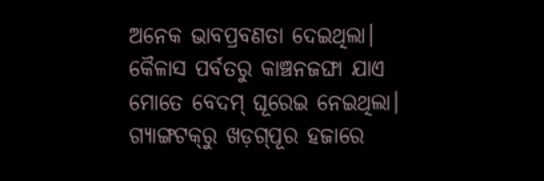ଅନେକ ଭାବପ୍ରବଣତା ଦେଇଥିଲା। କୈଳାସ ପର୍ବତରୁ କାଞ୍ଚନଜଙ୍ଘା ଯାଏ ମୋତେ ବେଦମ୍‌ ଘୂରେଇ ନେଇଥିଲା। ଗ୍ୟାଙ୍ଗଟକ୍‌ରୁ ଖଡ଼ଗ୍‌ପୂର ହଜାରେ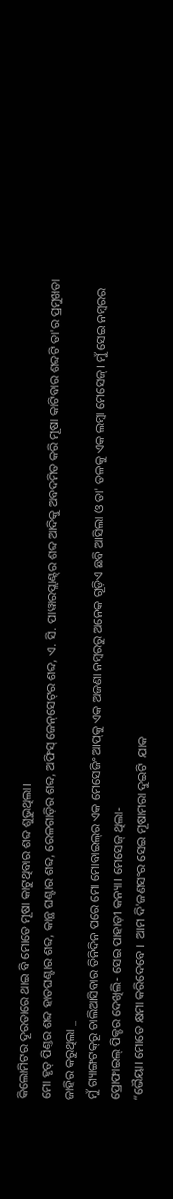କିଲୋମିଟର ଦୂରତାରେ ଥାଇ ବି ମୋତେ ମୂଷା କାଟୁଥିବାର ଶବ୍ଦ ଶୁଭୁଥିଲା।
ମୋ ହୃତ୍ ପିଣ୍ତର ଶବ୍ଦ ହାତଘଣ୍ଟାର ଶବ୍ଦ, କାନ୍ଥ ଘଣ୍ଟାର ଶବ୍ଦ, ରେଳଗାଡ଼ିର ଶବ୍ଦ, ଅଫିସ୍‌ ଜେନ୍‌ସେଟ୍‌ର ଶବ୍ଦ, ଏ. ସି. ପାୱାରପ୍ଲାଣ୍ଟ୍‌ର ଶବ୍ଦ ଆଦିକୁ ଅବଦମିତ କରି ମୂଷା କାଟିବାର ଶବ୍ଦଟି ତା'ର ପ୍ରମୁଖତା ଜାହିର କରୁଥିଲା _
ମୁଁ ଗ୍ୟାଙ୍ଗଟକ୍‌ରୂ ଚାଲିଆସିବାର ତିନିଦିନ ପରେ ମୋ ମୋବାଇଲ୍‌ର ଏକ ମେସେଜିଂ ଆପ୍‌କୁ ଏକ ଅଜଣା ନମ୍ବରରୁ ଅନେକ ଗୂଡ଼ିଏ ଛବି ଆସିଲା ଓ ତା' ତଳକୁ ଏକ ଲମ୍ବା ମେସେଜ୍‌। ମୁଁ ସେଇ ନମ୍ବରର ପ୍ରୋଫାଇଲ୍‌ ପିକ୍ଚର ଦେଖିଲି- ସେଇ ପାହାଡ଼ୀ କନ୍ୟା। ମେସେଜ୍‌ ଥିଲା-
“ଭୈୟା। ମୋତେ କ୍ଷମା କରିଦେବେ ।  ଆମ ଦି'ଜଣସଂର ସେଇ ମୂଷାମରା ଦୁଇଟି  ଯାକ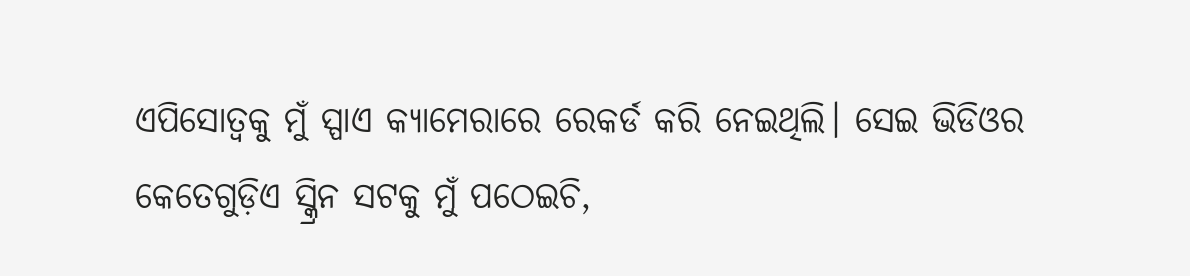ଏପିସୋତ୍ଵକୁ ମୁଁ ସ୍ପାଏ କ୍ୟାମେରାରେ ରେକର୍ଡ କରି ନେଇଥିଲି। ସେଇ ଭିଡିଓର କେତେଗୁଡ଼ିଏ ସ୍କ୍ରିନ ସଟକୁ ମୁଁ ପଠେଇଚି,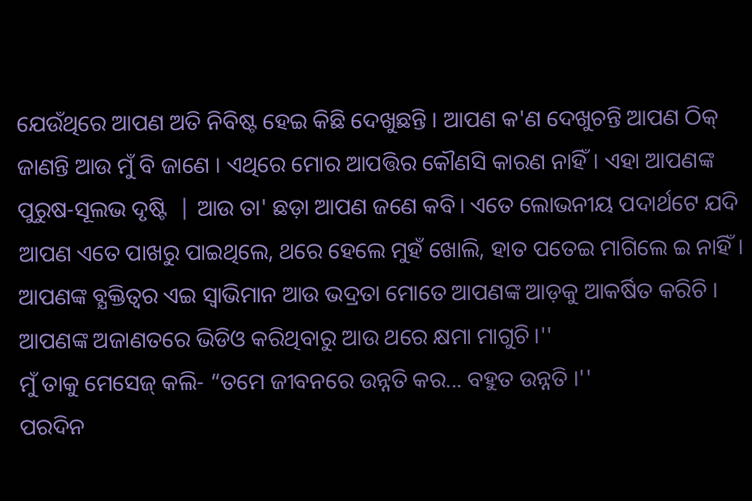ଯେଉଁଥିରେ ଆପଣ ଅତି ନିବିଷ୍ଟ ହେଇ କିଛି ଦେଖୁଛନ୍ତି । ଆପଣ କ'ଣ ଦେଖୁଚନ୍ତି ଆପଣ ଠିକ୍‌ ଜାଣନ୍ତି ଆଉ ମୁଁ ବି ଜାଣେ । ଏଥିରେ ମୋର ଆପତ୍ତିର କୌଣସି କାରଣ ନାହିଁ। ଏହା ଆପଣଙ୍କ ପୁରୁଷ-ସୂଲଭ ଦୃଷ୍ଟି  | ଆଉ ତା' ଛଡ଼ା ଆପଣ ଜଣେ କବି। ଏତେ ଲୋଭନୀୟ ପଦାର୍ଥଟେ ଯଦି ଆପଣ ଏତେ ପାଖରୁ ପାଇଥିଲେ, ଥରେ ହେଲେ ମୁହଁ ଖୋଲି, ହାତ ପତେଇ ମାଗିଲେ ଇ ନାହିଁ। ଆପଣଙ୍କ ବ୍ଯକ୍ତିତ୍ଵର ଏଇ ସ୍ଵାଭିମାନ ଆଉ ଭଦ୍ରତା ମୋତେ ଆପଣଙ୍କ ଆଡ଼କୁ ଆକର୍ଷିତ କରିଚି । ଆପଣଙ୍କ ଅଜାଣତରେ ଭିଡିଓ କରିଥିବାରୁ ଆଉ ଥରେ କ୍ଷମା ମାଗୁଚି।''
ମୁଁ ତାକୁ ମେସେଜ୍‌ କଲି- “ତମେ ଜୀବନରେ ଉନ୍ନତି କର... ବହୁତ ଉନ୍ନତି ।''
ପରଦିନ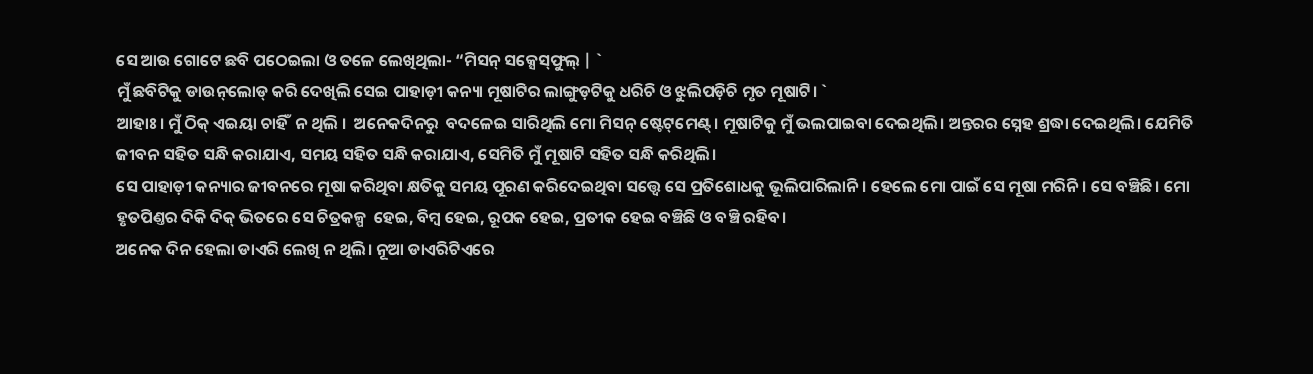ସେ ଆଉ ଗୋଟେ ଛବି ପଠେଇଲା ଓ ତଳେ ଲେଖିଥିଲା- “ମିସନ୍‌ ସକ୍ସେସ୍‌ଫୁଲ୍‌ | `
ମୁଁ ଛବିଟିକୁ ଡାଉନ୍‌ଲୋଡ୍‌ କରି ଦେଖିଲି ସେଇ ପାହାଡ଼ୀ କନ୍ୟା ମୂଷାଟିର ଲାଙ୍ଗୁଡ଼ଟିକୁ ଧରିଚି ଓ ଝୁଲିପଡ଼ିଚି ମୃତ ମୂଷାଟି। `
ଆହାଃ। ମୁଁ ଠିକ୍‌ ଏଇୟା ଚାହିଁ  ନ ଥିଲି ।  ଅନେକଦିନରୁ  ବଦଳେଇ ସାରିଥିଲି ମୋ ମିସନ୍‌ ଷ୍ଟେଟ୍‌ମେଣ୍ଟ୍‌। ମୂଷାଟିକୁ ମୁଁ ଭଲପାଇବା ଦେଇଥିଲି। ଅନ୍ତରର ସ୍ନେହ ଶ୍ରଦ୍ଧା ଦେଇଥିଲି। ଯେମିତି ଜୀବନ ସହିତ ସନ୍ଧି କରାଯାଏ, ସମୟ ସହିତ ସନ୍ଧି କରାଯାଏ, ସେମିତି ମୁଁ ମୂଷାଟି ସହିତ ସନ୍ଧି କରିଥିଲି।
ସେ ପାହାଡ଼ୀ କନ୍ୟାର ଜୀବନରେ ମୂଷା କରିଥିବା କ୍ଷତିକୁ ସମୟ ପୂରଣ କରିଦେଇଥିବା ସତ୍ତ୍ଵେ ସେ ପ୍ରତିଶୋଧକୁ ଭୂଲିପାରିଲାନି। ହେଲେ ମୋ ପାଇଁ ସେ ମୂଷା ମରିନି। ସେ ବଞ୍ଚିଛି। ମୋ ହୃତପିଣ୍ତର ଦିକି ଦିକ୍‌ ଭିତରେ ସେ ଚିତ୍ରକଳ୍ପ  ହେଇ, ବିମ୍ବ ହେଇ, ରୂପକ ହେଇ, ପ୍ରତୀକ ହେଇ ବଞ୍ଚିଛି ଓ ବଞ୍ଚି ରହିବ।
ଅନେକ ଦିନ ହେଲା ଡାଏରି ଲେଖି ନ ଥିଲି। ନୂଆ ଡାଏରିଟିଏରେ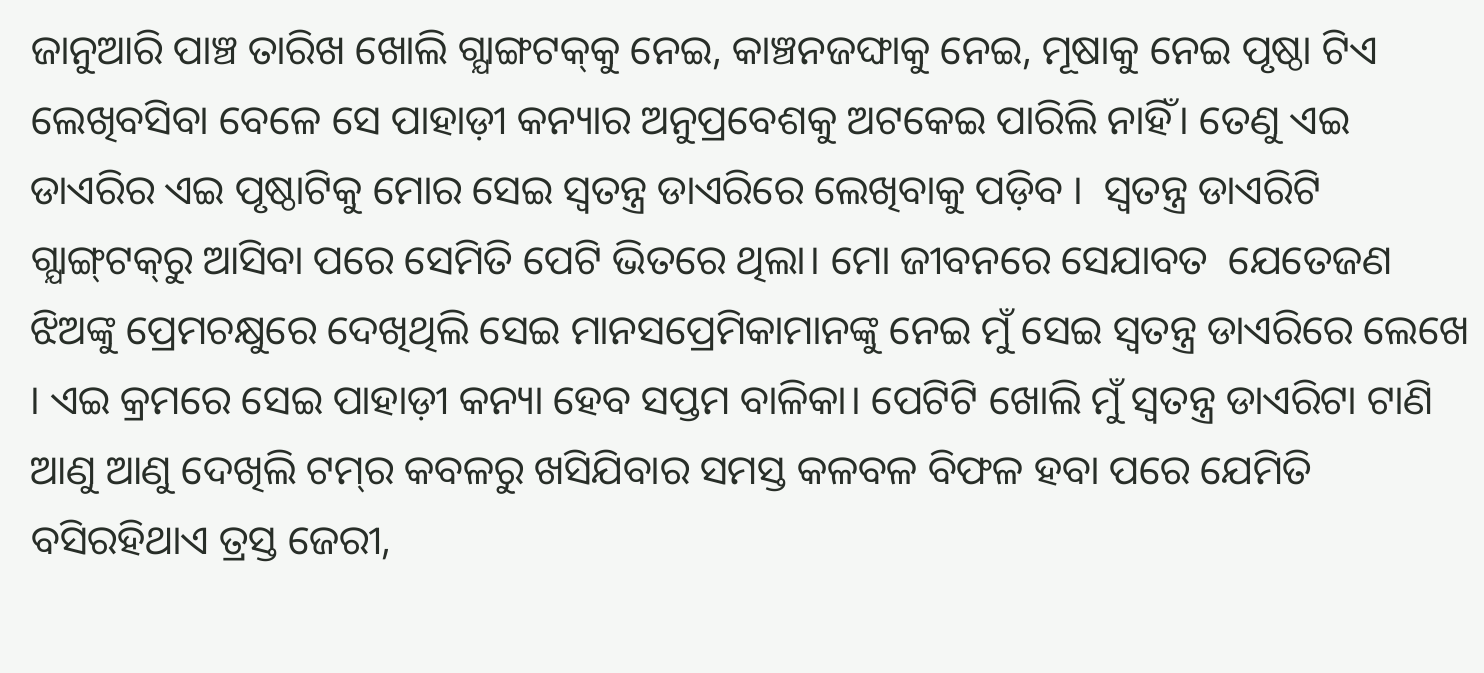ଜାନୁଆରି ପାଞ୍ଚ ତାରିଖ ଖୋଲି ଗ୍ଯାଙ୍ଗଟକ୍‌କୁ ନେଇ, କାଞ୍ଚନଜଙ୍ଘାକୁ ନେଇ, ମୂଷାକୁ ନେଇ ପୃଷ୍ଠା ଟିଏ  ଲେଖିବସିବା ବେଳେ ସେ ପାହାଡ଼ୀ କନ୍ୟାର ଅନୁପ୍ରବେଶକୁ ଅଟକେଇ ପାରିଲି ନାହିଁ। ତେଣୁ ଏଇ ଡାଏରିର ଏଇ ପୃଷ୍ଠାଟିକୁ ମୋର ସେଇ ସ୍ଵତନ୍ତ୍ର ଡାଏରିରେ ଲେଖିବାକୁ ପଡ଼ିବ ।  ସ୍ଵତନ୍ତ୍ର ଡାଏରିଟି ଗ୍ଯାଙ୍ଗ୍‌ଟକ୍‌ରୁ ଆସିବା ପରେ ସେମିତି ପେଟି ଭିତରେ ଥିଲା। ମୋ ଜୀବନରେ ସେଯାବତ  ଯେତେଜଣ ଝିଅଙ୍କୁ ପ୍ରେମଚକ୍ଷୁରେ ଦେଖିଥିଲି ସେଇ ମାନସପ୍ରେମିକାମାନଙ୍କୁ ନେଇ ମୁଁ ସେଇ ସ୍ବତନ୍ତ୍ର ଡାଏରିରେ ଲେଖେ   । ଏଇ କ୍ରମରେ ସେଇ ପାହାଡ଼ୀ କନ୍ୟା ହେବ ସପ୍ତମ ବାଳିକା। ପେଟିଟି ଖୋଲି ମୁଁ ସ୍ଵତନ୍ତ୍ର ଡାଏରିଟା ଟାଣି ଆଣୁ ଆଣୁ ଦେଖିଲି ଟମ୍‌ର କବଳରୁ ଖସିଯିବାର ସମସ୍ତ କଳବଳ ବିଫଳ ହବା ପରେ ଯେମିତି ବସିରହିଥାଏ ତ୍ରସ୍ତ ଜେରୀ,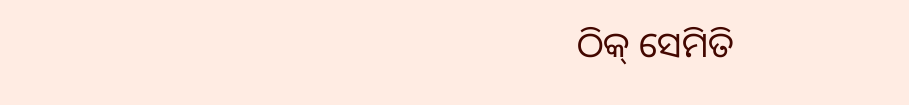ଠିକ୍‌ ସେମିତି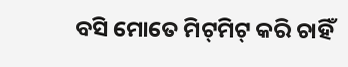ବସି ମୋତେ ମିଟ୍‌ମିଟ୍‌ କରି ଚାହିଁ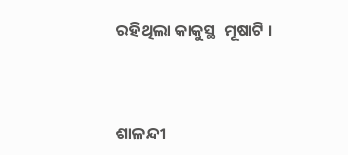ରହିଥିଲା କାକୁସ୍ଥ  ମୂଷାଟି ।



ଶାଳନ୍ଦୀ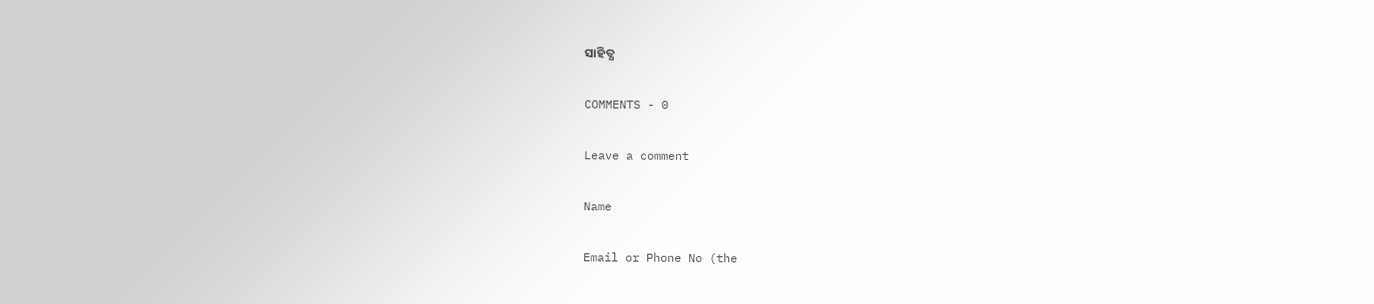ସାହିତ୍ଯ

COMMENTS - 0

Leave a comment

Name

Email or Phone No (the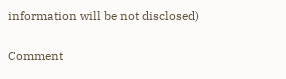information will be not disclosed)

Comment